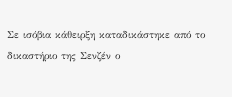Σε ισόβια κάθειρξη καταδικάστηκε από το δικαστήριο της Σενζέν ο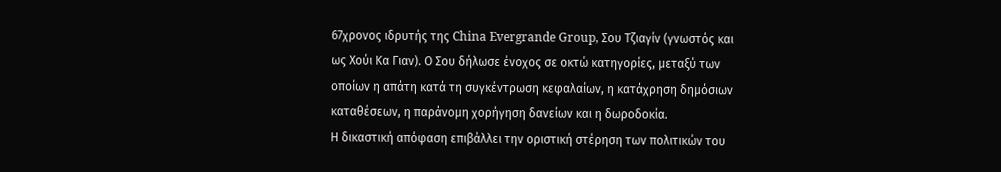67χρονος ιδρυτής της China Evergrande Group, Σου Τζιαγίν (γνωστός και ως Χούι Κα Γιαν). Ο Σου δήλωσε ένοχος σε οκτώ κατηγορίες, μεταξύ των οποίων η απάτη κατά τη συγκέντρωση κεφαλαίων, η κατάχρηση δημόσιων καταθέσεων, η παράνομη χορήγηση δανείων και η δωροδοκία.
Η δικαστική απόφαση επιβάλλει την οριστική στέρηση των πολιτικών του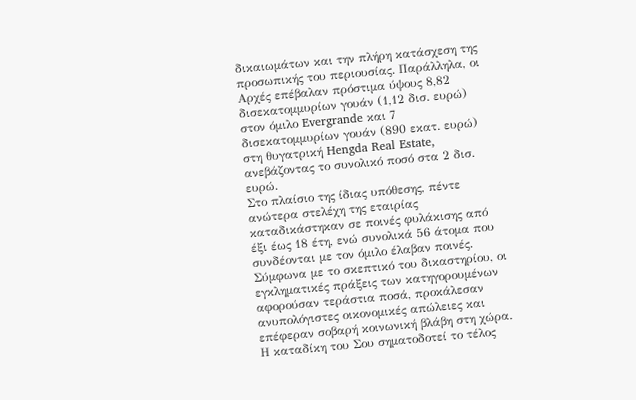δικαιωμάτων και την πλήρη κατάσχεση της προσωπικής του περιουσίας. Παράλληλα, οι Αρχές επέβαλαν πρόστιμα ύψους 8,82 δισεκατομμυρίων γουάν (1,12 δισ. ευρώ) στον όμιλο Evergrande και 7 δισεκατομμυρίων γουάν (890 εκατ. ευρώ) στη θυγατρική Hengda Real Estate, ανεβάζοντας το συνολικό ποσό στα 2 δισ. ευρώ.
Στο πλαίσιο της ίδιας υπόθεσης, πέντε ανώτερα στελέχη της εταιρίας καταδικάστηκαν σε ποινές φυλάκισης από έξι έως 18 έτη, ενώ συνολικά 56 άτομα που συνδέονται με τον όμιλο έλαβαν ποινές. Σύμφωνα με το σκεπτικό του δικαστηρίου, οι εγκληματικές πράξεις των κατηγορουμένων αφορούσαν τεράστια ποσά, προκάλεσαν ανυπολόγιστες οικονομικές απώλειες και επέφεραν σοβαρή κοινωνική βλάβη στη χώρα.
Η καταδίκη του Σου σηματοδοτεί το τέλος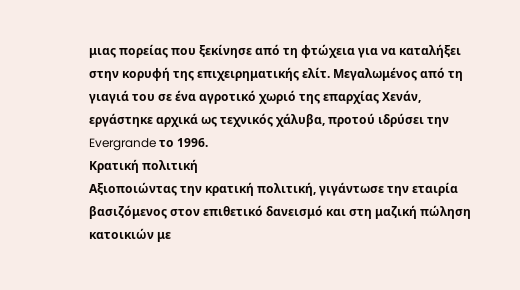μιας πορείας που ξεκίνησε από τη φτώχεια για να καταλήξει στην κορυφή της επιχειρηματικής ελίτ. Μεγαλωμένος από τη γιαγιά του σε ένα αγροτικό χωριό της επαρχίας Χενάν, εργάστηκε αρχικά ως τεχνικός χάλυβα, προτού ιδρύσει την Evergrande το 1996.
Κρατική πολιτική
Αξιοποιώντας την κρατική πολιτική, γιγάντωσε την εταιρία βασιζόμενος στον επιθετικό δανεισμό και στη μαζική πώληση κατοικιών με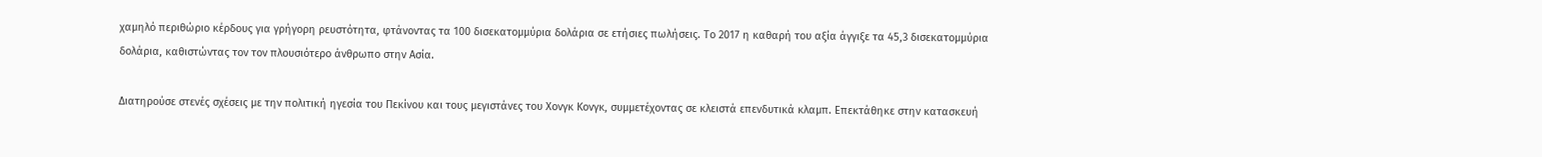χαμηλό περιθώριο κέρδους για γρήγορη ρευστότητα, φτάνοντας τα 100 δισεκατομμύρια δολάρια σε ετήσιες πωλήσεις. Το 2017 η καθαρή του αξία άγγιξε τα 45,3 δισεκατομμύρια δολάρια, καθιστώντας τον τον πλουσιότερο άνθρωπο στην Ασία.

Διατηρούσε στενές σχέσεις με την πολιτική ηγεσία του Πεκίνου και τους μεγιστάνες του Χονγκ Κονγκ, συμμετέχοντας σε κλειστά επενδυτικά κλαμπ. Επεκτάθηκε στην κατασκευή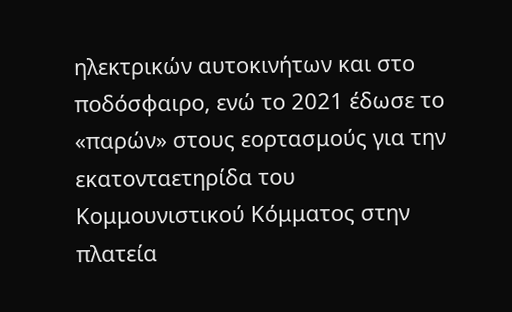ηλεκτρικών αυτοκινήτων και στο ποδόσφαιρο, ενώ το 2021 έδωσε το «παρών» στους εορτασμούς για την εκατονταετηρίδα του Κομμουνιστικού Κόμματος στην πλατεία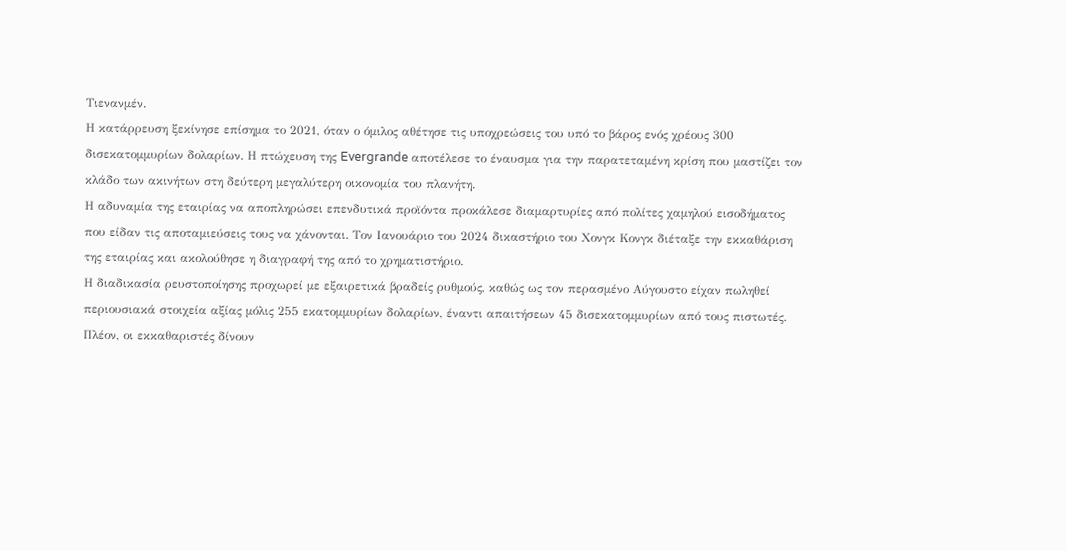Τιενανμέν.
Η κατάρρευση ξεκίνησε επίσημα το 2021, όταν ο όμιλος αθέτησε τις υποχρεώσεις του υπό το βάρος ενός χρέους 300 δισεκατομμυρίων δολαρίων. Η πτώχευση της Evergrande αποτέλεσε το έναυσμα για την παρατεταμένη κρίση που μαστίζει τον κλάδο των ακινήτων στη δεύτερη μεγαλύτερη οικονομία του πλανήτη.
Η αδυναμία της εταιρίας να αποπληρώσει επενδυτικά προϊόντα προκάλεσε διαμαρτυρίες από πολίτες χαμηλού εισοδήματος που είδαν τις αποταμιεύσεις τους να χάνονται. Τον Ιανουάριο του 2024 δικαστήριο του Χονγκ Κονγκ διέταξε την εκκαθάριση της εταιρίας και ακολούθησε η διαγραφή της από το χρηματιστήριο.
Η διαδικασία ρευστοποίησης προχωρεί με εξαιρετικά βραδείς ρυθμούς, καθώς ως τον περασμένο Αύγουστο είχαν πωληθεί περιουσιακά στοιχεία αξίας μόλις 255 εκατομμυρίων δολαρίων, έναντι απαιτήσεων 45 δισεκατομμυρίων από τους πιστωτές.
Πλέον, οι εκκαθαριστές δίνουν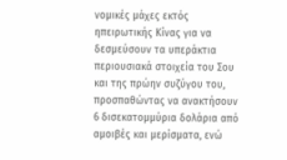νομικές μάχες εκτός ηπειρωτικής Κίνας για να δεσμεύσουν τα υπεράκτια περιουσιακά στοιχεία του Σου και της πρώην συζύγου του, προσπαθώντας να ανακτήσουν 6 δισεκατομμύρια δολάρια από αμοιβές και μερίσματα, ενώ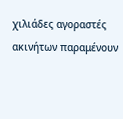χιλιάδες αγοραστές ακινήτων παραμένουν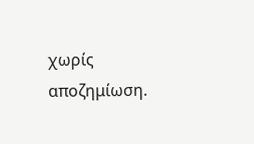χωρίς αποζημίωση.